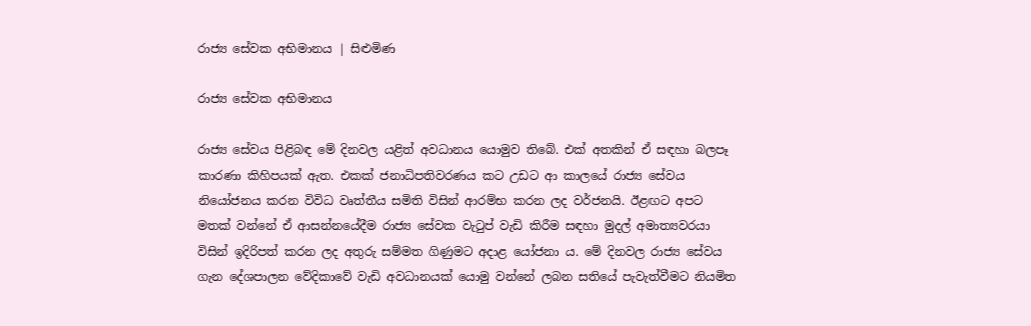රාජ්‍ය සේවක අභිමානය | සිළුමිණ

රාජ්‍ය සේවක අභිමානය

රාජ්‍ය ‍සේවය පිළිබඳ මේ දිනවල යළිත් අවධානය යොමුව තිබේ. එක් අතකින් ඒ සඳහා බලපෑ කාරණා කිහිපයක් ඇත. එකක් ජනාධිපතිවරණය කට උඩට ආ කාලයේ රාජ්‍ය සේවය නියෝජනය කරන විවිධ වෘත්තීය සමිති විසින් ආරම්භ කරන ලද වර්ජනයි. ඊළඟට අපට මතක් වන්නේ ඒ ආසන්නයේදීම රාජ්‍ය සේවක වැටුප් වැඩි කිරීම සඳහා මුදල් අමාත්‍යවරයා විසින් ඉදිරිපත් කරන ලද අතුරු සම්මත ගිණුමට අදාළ යෝජනා ය. මේ දිනවල රාජ්‍ය සේවය ගැන දේශපාලන වේදිකාවේ වැඩි අවධානයක් යොමු වන්නේ ලබන සතියේ පැවැත්වීමට නියමිත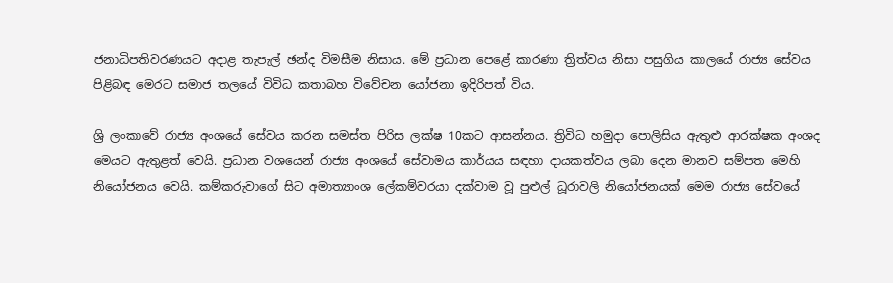ජනාධිපතිවරණයට අදාළ තැපැල් ඡන්ද විමසීම නිසාය. මේ ප්‍රධාන පෙළේ කාරණා ත්‍රිත්වය නිසා පසුගිය කාලයේ රාජ්‍ය සේවය පිළිබඳ මෙරට සමාජ තලයේ විවිධ කතාබහ විවේචන යෝජනා ඉදිරිපත් විය.

ශ්‍රි ලංකාවේ රාජ්‍ය අංශයේ සේවය කරන සමස්ත පිරිස ලක්ෂ 10කට ආසන්නය. ත්‍රිවිධ හමුදා පොලිසිය ඇතුළු ආරක්ෂක අංශද මෙයට ඇතුළත් වෙයි. ප්‍රධාන වශයෙන් රාජ්‍ය අංශයේ සේවාමය කාර්යය සඳහා දායකත්වය ලබා දෙන මානව සම්පත මෙහි නියෝජනය වෙයි. කම්කරුවාගේ සිට අමාත්‍යාංශ ලේකම්වරයා දක්වාම වූ පුළුල් ධූරාවලි නියෝජනයක් මෙම රාජ්‍ය සේවයේ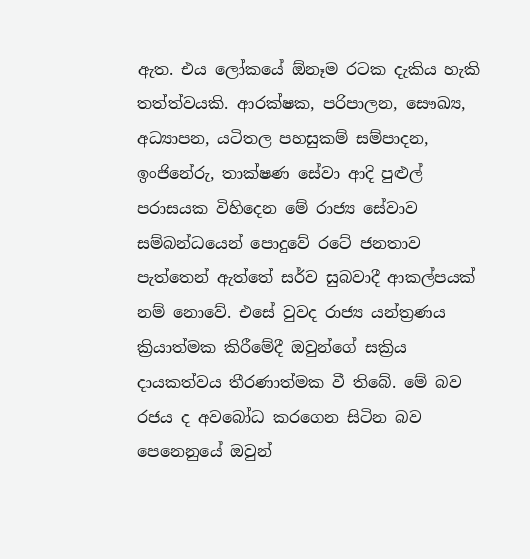ඇත. එය ලෝකයේ ඕනෑම රටක දැකිය හැකි තත්ත්වයකි. ආරක්ෂක, පරිපාලන, සෞඛ්‍ය, අධ්‍යාපන, යටිතල පහසුකම් සම්පාදන, ඉංජිනේරු, තාක්ෂණ සේවා ආදි පුළුල් පරාසයක විහිදෙන මේ රාජ්‍ය සේවාව සම්බන්ධයෙන් පොදුවේ රටේ ජනතාව පැත්තෙන් ඇත්තේ සර්ව සුබවාදී ආකල්පයක් නම් නොවේ. එසේ වුවද රාජ්‍ය යන්ත්‍රණය ක්‍රියාත්මක කිරීමේදී ඔවුන්ගේ සක්‍රිය දායකත්වය තීරණාත්මක වී තිබේ. මේ බව රජය ද අවබෝධ කරගෙන සිටින බව පෙනෙනුයේ ඔවුන්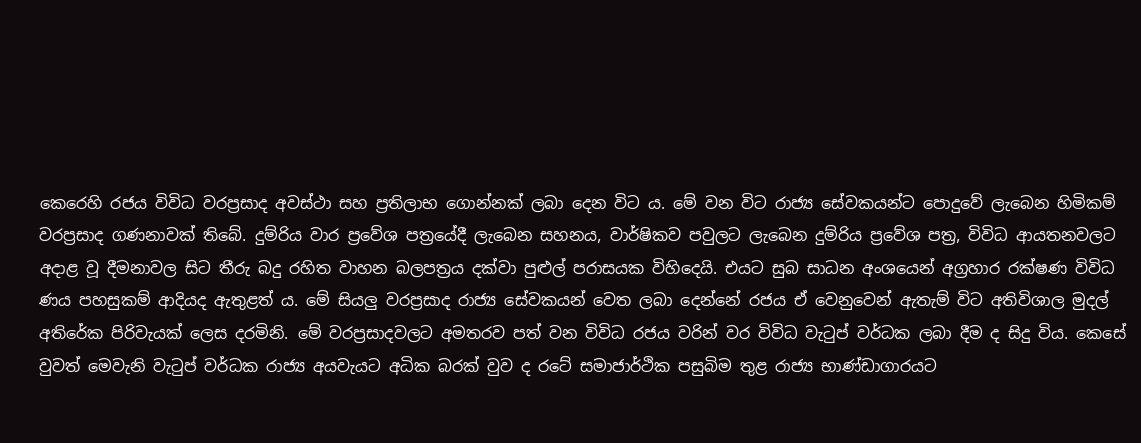කෙරෙහි රජය විවිධ වරප්‍රසාද අවස්ථා සහ ප්‍රතිලාභ ගොන්නක් ලබා දෙන විට ය. මේ වන විට රාජ්‍ය සේවකයන්ට පොදුවේ ලැබෙන හිමිකම් වරප්‍රසාද ගණනාවක් තිබේ. දුම්රිය වාර ප්‍රවේශ පත්‍රයේදී ලැබෙන සහනය, වාර්ෂිකව පවුලට ලැබෙන දුම්රිය ප්‍රවේශ පත්‍ර, විවිධ ආයතනවලට අදාළ වූ දීමනාවල සිට තීරු බදු රහිත වාහන බලපත්‍රය දක්වා පුළුල් පරාසයක විහිදෙයි. එයට සුබ සාධන අංශයෙන් අග්‍රහාර රක්ෂණ විවිධ ණය පහසුකම් ආදියද ඇතුළත් ය. මේ සියලු වරප්‍රසාද රාජ්‍ය සේවකයන් වෙත ලබා දෙන්නේ රජය ඒ වෙනුවෙන් ඇතැම් විට අතිවිශාල මුදල් අතිරේක පිරිවැයක් ලෙස දරමිනි. මේ වරප්‍රසාදවලට අමතරව පත් වන විවිධ රජය වරින් වර විවිධ වැටුප් වර්ධක ලබා දීම ද සිදු විය. කෙසේ වුවත් මෙවැනි වැටුප් වර්ධක රාජ්‍ය අයවැයට අධික බරක් වුව ද රටේ සමාජාර්ථික පසුබිම තුළ රාජ්‍ය භාණ්ඩාගාරයට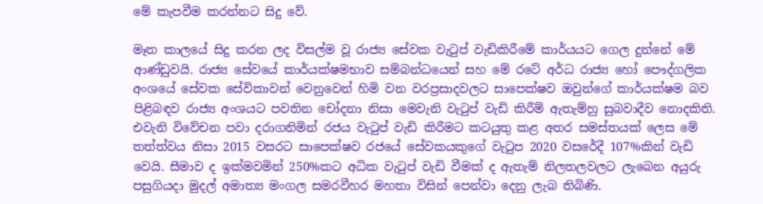මේ කැපවීම කරන්නට සිදු වේ.

මෑත කාලයේ සිදු කරන ලද විසල්ම වූ රාජ්‍ය සේවක වැටුප් වැඩිකිරීමේ කාර්යයට ගෙල දුන්නේ මේ ආණ්ඩුවයි. රාජ්‍ය සේවයේ කාර්යක්ෂමභාව සම්බන්ධයෙන් සහ මේ රටේ අර්ධ රාජ්‍ය හෝ පෞද්ගලික අංශයේ සේවක සේවිකාවන් වෙනුවෙන් හිමි වන වරප්‍රසාදවලට සාපෙක්ෂව ඔවුන්ගේ කාර්යක්ෂම බව පිළිබඳව රාජ්‍ය අංශයට පවතින චෝදනා නිසා මෙවැනි වැටුප් වැඩි කිරීම් ඇතැම්හු සුබවාදීව නොදකිති. එවැනි විවේචන පවා දරාගනිමින් රජය වැටුප් වැඩි කිරීමට කටයුතු කළ අතර සමස්තයක් ලෙස මේ තත්ත්වය නිසා 2015 වසරට සාපෙක්ෂව රජයේ සේවකයකුගේ වැටුප 2020 වසරේදී 107%කින් වැඩි වෙයි. සීමාව ද ඉක්මවමින් 250%කට අධික වැටුප් වැඩි වීමක් ද ඇතැම් නිලතලවලට ලැබෙන අයුරු පසුගියදා මුදල් අමාත්‍ය මංගල සමරවීහර මහතා විසින් පෙන්වා දෙනු ලැබ තිබිණි.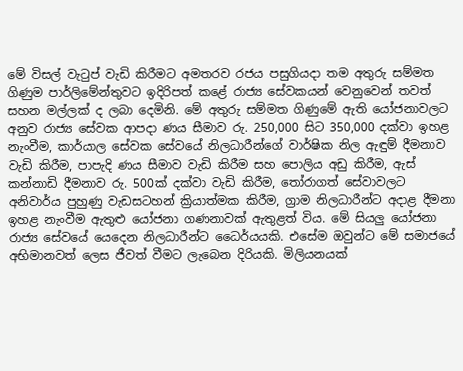මේ විසල් වැටුප් වැඩි කිරීමට අමතරව රජය පසුගියදා තම අතුරු සම්මත ගිණුම පාර්ලිමේන්තුවට ඉදිරිපත් කළේ රාජ්‍ය සේවකයන් වෙනුවෙන් තවත් සහන මල්ලක් ද ලබා දෙමිනි. මේ අතුරු සම්මත ගිණුමේ ඇති යෝජනාවලට අනුව රාජ්‍ය සේවක ආපදා ණය සීමාව රු. 250,000 සිට 350,000 දක්වා ඉහළ නැංවීම, කාර්යාල සේවක සේවයේ නිලධාරීන්ගේ වාර්ෂික නිල ඇඳුම් දීමනාව වැඩි කිරීම, පාපැදි ණය සීමාව වැඩි කිරීම සහ පොලිය අඩු කිරීම, ඇස් කන්නාඩි දීමනාව රු. 500ක් දක්වා වැඩි කිරීම, තෝරාගත් සේවාවලට අනිවාර්ය පුහුණු වැඩසටහන් ක්‍රියාත්මක කිරීම, ග්‍රාම නිලධාරීන්ට අදාළ දීමනා ඉහළ නැංවීම ඇතුළු යෝජනා ගණනාවක් ඇතුළත් විය. මේ සියලු යෝජනා රාජ්‍ය සේවයේ යෙදෙන නිලධාරීන්ට ධෛර්යයකි. එසේම ඔවුන්ට මේ සමාජයේ අභිමානවත් ලෙස ජීවත් වීමට ලැබෙන දිරියකි. මිලියනයක්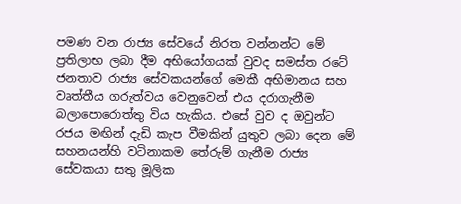පමණ වන රාජ්‍ය සේවයේ නිරත වන්නන්ට මේ ප්‍රතිලාභ ලබා දීම අභියෝගයක් වුවද සමස්ත රටේ ජනතාව රාජ්‍ය සේවකයන්ගේ මෙකී අභිමානය සහ වෘත්තීය ගරුත්වය වෙනුවෙන් එය දරාගැනීම බලාපොරොත්තු විය හැකිය. එසේ වුව ද ඔවුන්ට රජය මඟින් දැඩි කැප වීමකින් යුතුව ලබා දෙන මේ සහනයන්හි වටිනාකම තේරුම් ගැනීම රාජ්‍ය සේවකයා සතු මූලික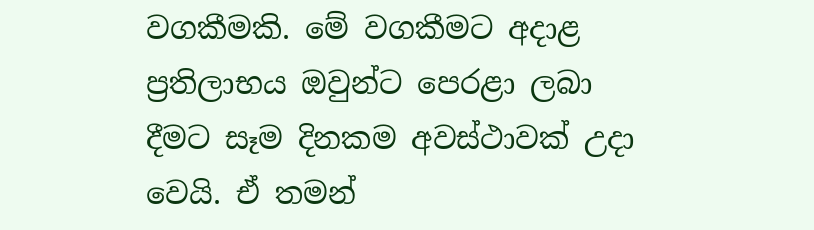වගකීමකි. මේ වගකීමට අදාළ ප්‍රතිලාභය ඔවුන්ට පෙරළා ලබා දීමට සෑම දිනකම අවස්ථාවක් උදා වෙයි. ඒ තමන්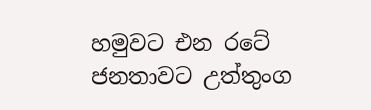හමුවට එන රටේ ජනතාවට උත්තුංග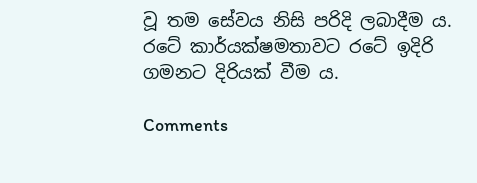වූ තම සේවය නිසි පරිදි ලබාදීම ය. රටේ කාර්යක්ෂමතාවට රටේ ඉදිරි ගමනට දිරියක් වීම ය.

Comments